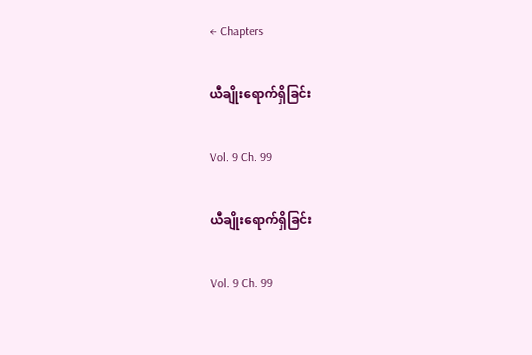← Chapters

ယီချိုးရောက်ရှိခြင်း

Vol. 9 Ch. 99

ယီချိုးရောက်ရှိခြင်း

Vol. 9 Ch. 99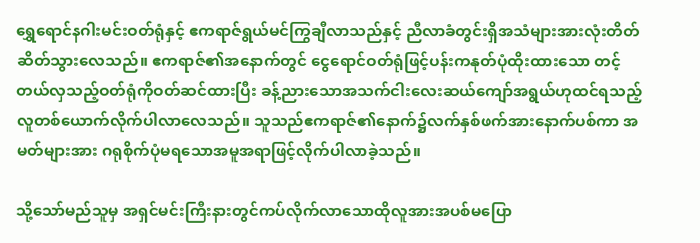ရွှေရောင်နဂါးမင်းဝတ်ရုံနှင့် ဧကရာဇ်ရွယ်မင်ကြွချီလာသည်နှင့် ညီလာခံတွင်းရှိအသံများအားလုံးတိတ်ဆိတ်သွားလေသည်။ ဧကရာဇ်၏အနောက်တွင် ငွေရောင်ဝတ်ရုံဖြင့်ပန်းကနုတ်ပုံထိုးထားသော တင့်တယ်လှသည့်ဝတ်ရုံကိုဝတ်ဆင်ထားပြီး ခန့်ညားသောအသက်ငါးလေးဆယ်ကျော်အရွယ်ဟုထင်ရသည့် လူတစ်ယောက်လိုက်ပါလာလေသည်။ သူသည်ဧကရာဇ်၏နောက်၌လက်နှစ်ဖက်အားနောက်ပစ်ကာ အမတ်များအား ဂရုစိုက်ပုံမရသောအမူအရာဖြင့်လိုက်ပါလာခဲ့သည်။

သို့သော်မည်သူမှ အရှင်မင်းကြီးနားတွင်ကပ်လိုက်လာသောထိုလူအားအပစ်မပြော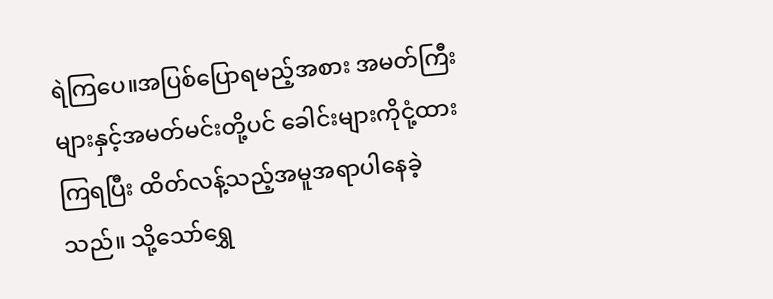ရဲကြပေ။အပြစ်ပြောရမည့်အစား အမတ်ကြီးများနှင့်အမတ်မင်းတို့ပင် ခေါင်းများကိုငုံ့ထားကြရပြီး ထိတ်လန့်သည့်အမူအရာပါနေခဲ့သည်။ သို့သော်ရွှေ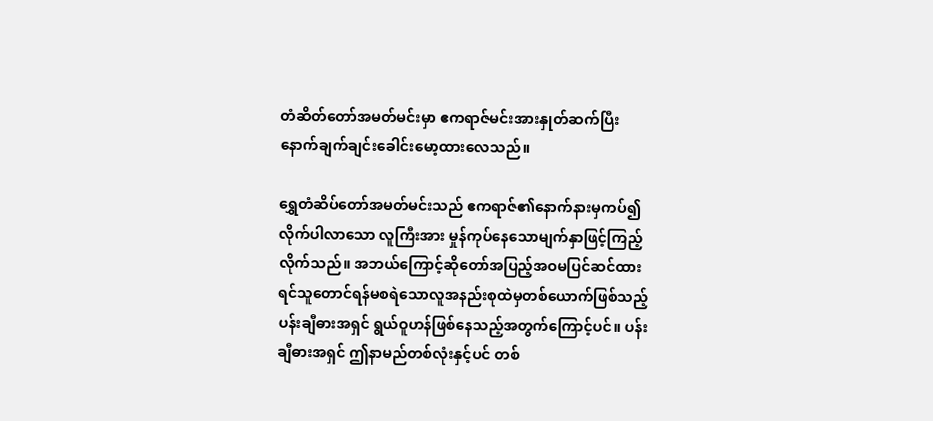တံဆိတ်တော်အမတ်မင်းမှာ ဧကရာဇ်မင်းအားနှုတ်ဆက်ပြီးနောက်ချက်ချင်းခေါင်းမော့ထားလေသည်။

ရွှေတံဆိပ်တော်အမတ်မင်းသည် ဧကရာဇ်၏နောက်နားမှကပ်၍လိုက်ပါလာသော လူကြီးအား မှုန်ကုပ်နေသောမျက်နှာဖြင့်ကြည့်လိုက်သည်။ အဘယ်ကြောင့်ဆိုတော်အပြည့်အဝမပြင်ဆင်ထားရင်သူတောင်ရန်မစရဲသောလူအနည်းစုထဲမှတစ်ယောက်ဖြစ်သည့် ပန်းချီဓားအရှင် ရွယ်ဝူဟန်ဖြစ်နေသည့်အတွက်ကြောင့်ပင်။ ပန်းချီဓားအရှင် ဤနာမည်တစ်လုံးနှင့်ပင် တစ်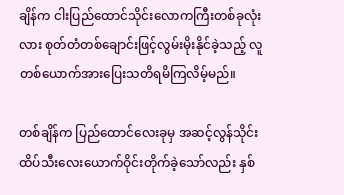ချိန်က ငါးပြည်ထောင်သိုင်းလောကကြီးတစ်ခုလုံးလား စုတ်တံတစ်ချောင်းဖြင့်လွမ်းမိုးနိုင်ခဲ့သည့် လူတစ်ယောက်အားပြေးသတိရမိကြလိမ့်မည်။

တစ်ချိန်က ပြည်ထောင်လေးခုမှ အဆင့်လွန်သိုင်းထိပ်သီးလေးယောက်ဝိုင်းတိုက်ခဲ့သော်လည်း နှစ်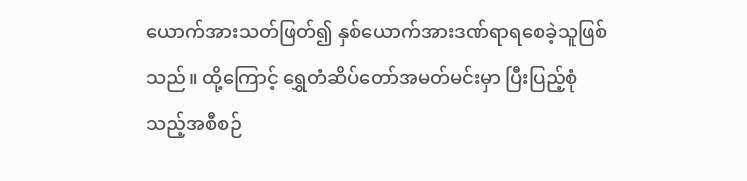ယောက်အားသတ်ဖြတ်၍ နှစ်ယောက်အားဒဏ်ရာရစေခဲ့သူဖြစ်သည်။ ထို့ကြောင့် ရွှေတံဆိပ်တော်အမတ်မင်းမှာ ပြီးပြည့်စုံသည့်အစီစဉ်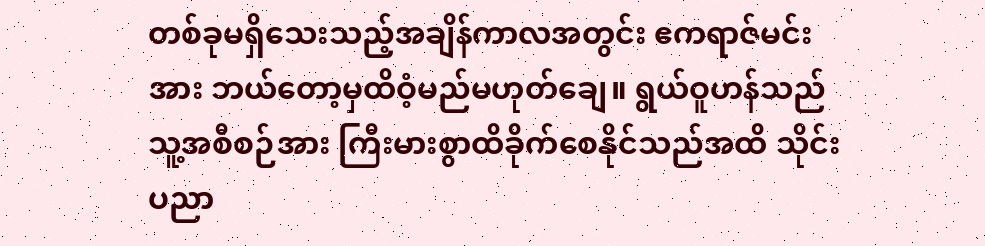တစ်ခုမရှိသေးသည့်အချိန်ကာလအတွင်း ဧကရာဇ်မင်းအား ဘယ်တော့မှထိဝံ့မည်မဟုတ်ချေ။ ရွယ်ဝူဟန်သည်သူ့အစီစဉ်အား ကြီးမားစွာထိခိုက်စေနိုင်သည်အထိ သိုင်းပညာ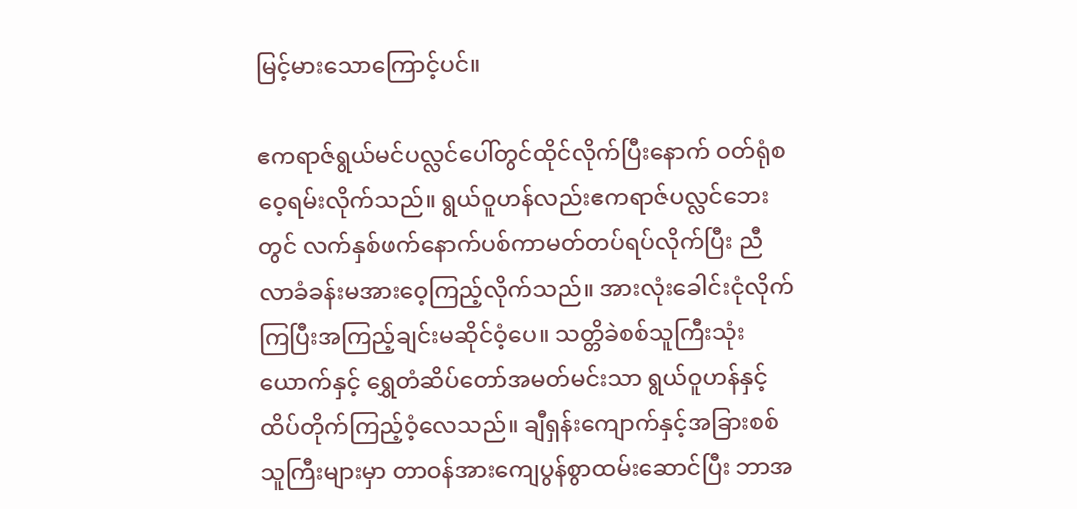မြင့်မားသောကြောင့်ပင်။

ဧကရာဇ်ရွယ်မင်ပလ္လင်ပေါ်တွင်ထိုင်လိုက်ပြီးနောက် ဝတ်ရုံစဝေ့ရမ်းလိုက်သည်။ ရွယ်ဝူဟန်လည်းဧကရာဇ်ပလ္လင်ဘေးတွင် လက်နှစ်ဖက်နောက်ပစ်ကာမတ်တပ်ရပ်လိုက်ပြီး ညီလာခံခန်းမအားဝေ့ကြည့်လိုက်သည်။ အားလုံးခေါင်းငုံလိုက်ကြပြီးအကြည့်ချင်းမဆိုင်ဝံ့ပေ။ သတ္တိခဲစစ်သူကြီးသုံးယောက်နှင့် ရွှေတံဆိပ်တော်အမတ်မင်းသာ ရွယ်ဝူဟန်နှင့်ထိပ်တိုက်ကြည့်ဝံ့လေသည်။ ချီရှန်းကျောက်နှင့်အခြားစစ်သူကြီးများမှာ တာဝန်အားကျေပွန်စွာထမ်းဆောင်ပြီး ဘာအ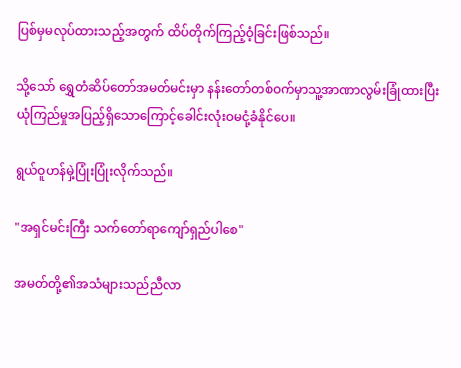ပြစ်မှမလုပ်ထားသည့်အတွက် ထိပ်တိုက်ကြည့်ဝံ့ခြင်းဖြစ်သည်။

သို့သော် ရွှေတံဆိပ်တော်အမတ်မင်းမှာ နန်းတော်တစ်ဝက်မှာသူ့အာဏာလွမ်းခြုံထားပြီး ယုံကြည်မှုအပြည့်ရှိသောကြောင့်ခေါင်းလုံးဝမငုံ့ခံနိုင်ပေ။

ရွယ်ဝူဟန်မှဲ့ပြုံးပြုံးလိုက်သည်။

"အရှင်မင်းကြီး သက်တော်ရာကျော်ရှည်ပါစေ"

အမတ်တို့၏အသံများသည်ညီလာ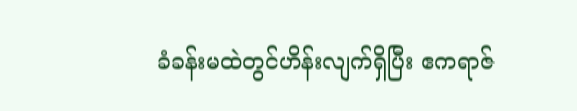ခံခန်းမထဲတွင်ဟိန်းလျက်ရှိပြီး ဧကရာဇ်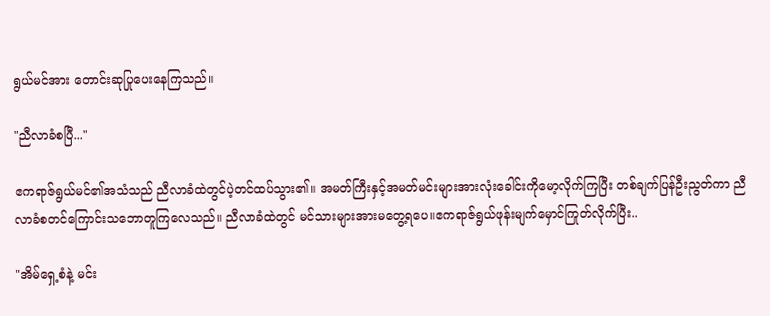ရွယ်မင်အား တောင်းဆုပြုပေးနေကြသည်။

"ညီလာခံစပြီ..."

ဧကရာဇ်ရွယ်မင်၏အသံသည် ညီလာခံထဲတွင်ပဲ့တင်ထပ်သွား၏။ အမတ်ကြီးနှင့်အမတ်မင်းများအားလုံးခေါင်းကိုမော့လိုက်ကြပြီး တစ်ချက်ပြန်ဦးညွတ်ကာ ညီလာခံစတင်ကြောင်းသဘောတူကြလေသည်။ ညီလာခံထဲတွင် မင်သားများအားမတွေ့ရပေ။ဧကရာဇ်ရွယ်ဖုန်းမျက်မှောင်ကြုတ်လိုက်ပြီး..

"အိမ်ရှေ့စံနဲ့ မင်း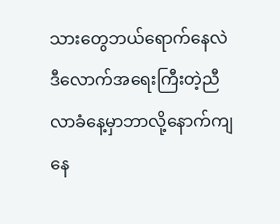သားတွေဘယ်ရောက်နေလဲ ဒီလောက်အရေးကြီးတဲ့ညီလာခံနေ့မှာဘာလို့နောက်ကျနေ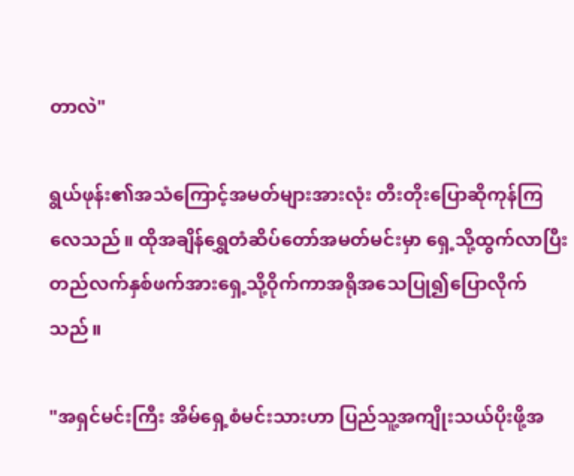တာလဲ"

ရွယ်ဖုန်း၏အသံကြောင့်အမတ်များအားလုံး တီးတိုးပြောဆိုကုန်ကြလေသည်။ ထိုအချိန်ရွှေတံဆိပ်တော်အမတ်မင်းမှာ ရှေ့သို့ထွက်လာပြီး တည်လက်နှစ်ဖက်အားရှေ့သို့ဝိုက်ကာအရိုအသေပြု၍ပြောလိုက်သည်။

"အရှင်မင်းကြီး အိမ်ရှေ့စံမင်းသားဟာ ပြည်သူ့အကျိုးသယ်ပိုးဖို့အ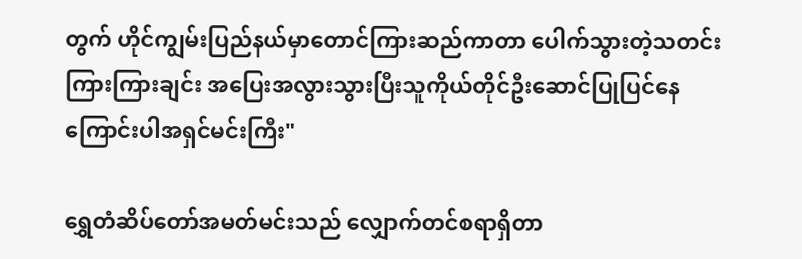တွက် ဟိုင်ကျွမ်းပြည်နယ်မှာတောင်ကြားဆည်ကာတာ ပေါက်သွားတဲ့သတင်းကြားကြားချင်း အပြေးအလွားသွားပြီးသူကိုယ်တိုင်ဦးဆောင်ပြုပြင်နေကြောင်းပါအရှင်မင်းကြီး"

ရွှေတံဆိပ်တော်အမတ်မင်းသည် လျှောက်တင်စရာရှိတာ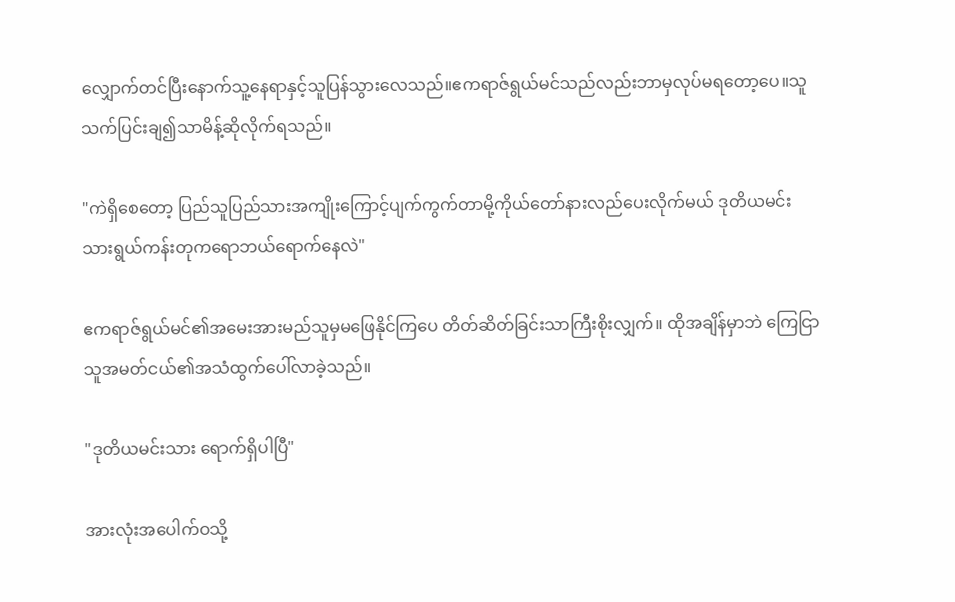လျှောက်တင်ပြီးနောက်သူ့နေရာနှင့်သူပြန်သွားလေသည်။ဧကရာဇ်ရွယ်မင်သည်လည်းဘာမှလုပ်မရတော့ပေ။သူသက်ပြင်းချ၍သာမိန့်ဆိုလိုက်ရသည်။

"ကဲရှိစေတော့ ပြည်သူပြည်သားအကျိုးကြောင့်ပျက်ကွက်တာမို့ကိုယ်တော်နားလည်ပေးလိုက်မယ် ဒုတိယမင်းသားရွယ်ကန်းတုကရောဘယ်ရောက်နေလဲ"

ဧကရာဇ်ရွယ်မင်၏အမေးအားမည်သူမှမဖြေနိုင်ကြပေ တိတ်ဆိတ်ခြင်းသာကြီးစိုးလျှက်။ ထိုအချိန်မှာဘဲ ကြေငြာသူအမတ်ငယ်၏အသံထွက်ပေါ်လာခဲ့သည်။

"ဒုတိယမင်းသား ရောက်ရှိပါပြီ"

အားလုံးအပေါက်ဝသို့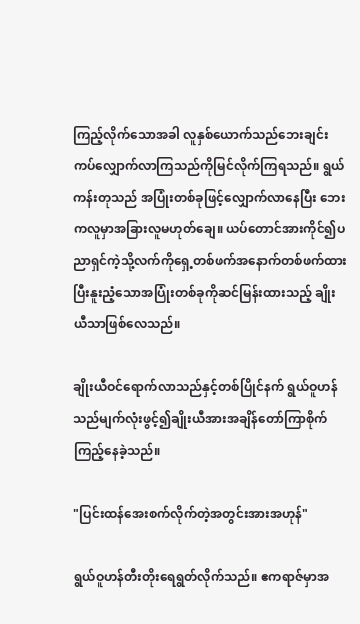ကြည့်လိုက်သောအခါ လူနှစ်ယောက်သည်ဘေးချင်းကပ်လျှောက်လာကြသည်ကိုမြင်လိုက်ကြရသည်။ ရွယ်ကန်းတုသည် အပြုံးတစ်ခုဖြင့်လျှောက်လာနေပြီး ဘေးကလူမှာအခြားလူမဟုတ်ချေ။ ယပ်တောင်အားကိုင်၍ပညာရှင်ကဲ့သို့လက်ကိုရှေ့တစ်ဖက်အနောက်တစ်ဖက်ထားပြီးနူးညံ့သောအပြုံးတစ်ခုကိုဆင်မြန်းထားသည့် ချိုးယီသာဖြစ်လေသည်။

ချိုးယီဝင်ရောက်လာသည်နှင့်တစ်ပြိုင်နက် ရွယ်ဝူဟန်သည်မျက်လုံးဖွင့်၍ချိုးယီအားအချိန်တော်ကြာစိုက်ကြည့်နေခဲ့သည်။

"ပြင်းထန်အေးစက်လိုက်တဲ့အတွင်းအားအဟုန်"

ရွယ်ဝူဟန်တီးတိုးရေရွတ်လိုက်သည်။ ဧကရာဇ်မှာအ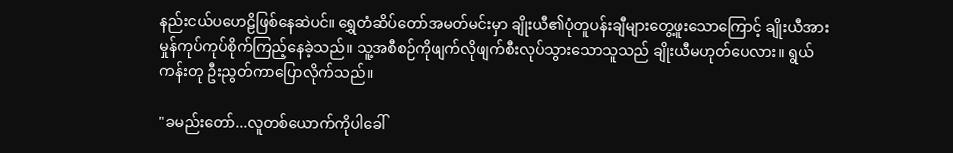နည်းငယ်ပဟေဠိဖြစ်နေဆဲပင်။ ရွှေတံဆိပ်တော်အမတ်မင်းမှာ ချိုးယီ၏ပုံတူပန်းချီများတွေ့ဖူးသောကြောင့် ချိုးယီအားမှုန်ကုပ်ကုပ်စိုက်ကြည့်နေခဲ့သည်။ သူ့အစီစဉ်ကိုဖျက်လိုဖျက်စီးလုပ်သွားသောသူသည် ချိုးယီမဟုတ်ပေလား။ ရွယ်ကန်းတု ဦးညွတ်ကာပြောလိုက်သည်။

"ခမည်းတော်...လူတစ်ယောက်ကိုပါခေါ်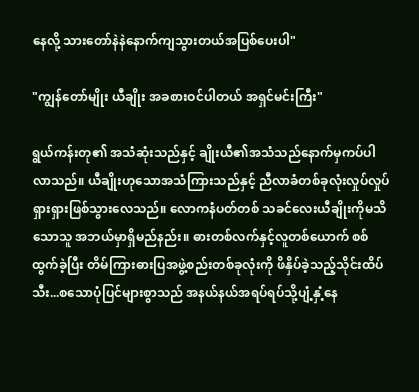နေလို့ သားတော်နဲနဲနောက်ကျသွားတယ်အပြစ်ပေးပါ"

"ကျွန်တော်မျိုး ယီချိုး အခစားဝင်ပါတယ် အရှင်မင်းကြီး"

ရွယ်ကန်းတု၏ အသံဆုံးသည်နှင့် ချိုးယီ၏အသံသည်နောက်မှကပ်ပါလာသည်။ ယီချိုးဟုသောအသံကြားသည်နှင့် ညီလာခံတစ်ခုလုံးလှုပ်လှုပ်ရှားရှားဖြစ်သွားလေသည်။ လောကနံပတ်တစ် သခင်လေးယီချိုးကိုမသိသောသူ အဘယ်မှာရှိမည်နည်း။ ဓားတစ်လက်နှင့်လူတစ်ယောက် စစ်ထွက်ခဲ့ပြီး တိမ်ကြားဓားပြအဖွဲ့စည်းတစ်ခုလုံးကို ဖိနှိပ်ခဲ့သည့်သိုင်းထိပ်သီး...စသောပုံပြင်များစွာသည် အနယ်နယ်အရပ်ရပ်သို့ပျံ့နှံ့နေ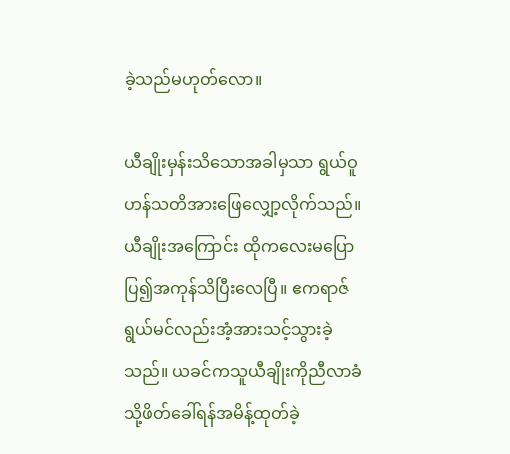ခဲ့သည်မဟုတ်လော။

ယီချိုးမှန်းသိသောအခါမှသာ ရွယ်ဝူဟန်သတိအားဖြေလျှော့လိုက်သည်။ ယီချိုးအကြောင်း ထိုကလေးမပြောပြ၍အကုန်သိပြီးလေပြီ။ ဧကရာဇ်ရွယ်မင်လည်းအံ့အားသင့်သွားခဲ့သည်။ ယခင်ကသူယီချိုးကိုညီလာခံသို့ဖိတ်ခေါ်ရန်အမိန့်ထုတ်ခဲ့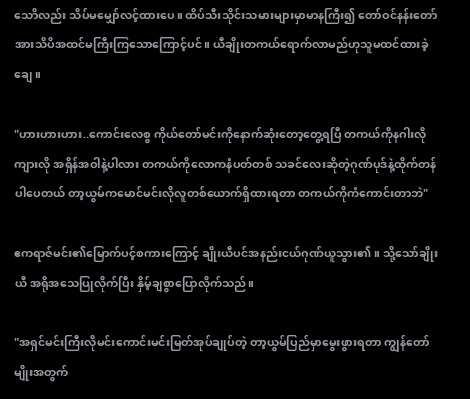သောိလည်း သိပ်မမျှော်လင့်ထားပေ။ ထိပ်သီးသိုင်းသမားများမှာမာနကြီး၍ တော်ဝင်နန်းတော်အားသိပိအထင်မကြီးကြသောကြောင့်ပင်။ ယီချိုးတကယ်ရောက်လာမည်ဟုသူမထင်ထားခဲ့ချေ။

"ဟားဟားဟား..ကောင်းလေစွ ကိုယ်တော်မင်းကိုနောက်ဆုံးတော့တွေ့ရပြီ တကယ်ကိုနဂါးလိုကျားလို အရှိန်အဝါနဲ့ပါလား တကယ်ကိုလောကနံပတ်တစ် သခင်လေးဆိုတဲ့ဂုဏ်ပုဒ်နဲ့ထိုက်တန်ပါပေတယ် တာ့ယွမ်ကမောင်မင်းလိုလူတစ်ယောက်ရှိထားရတာ တကယ်ကိုကံကောင်းတာဘဲ"

ဧကရာဇ်မင်း၏မြောက်ပင့်စကားကြောင့် ချိုးယီပင်အနည်းငယ်ဂုဏ်ယူသွား၏။ သို့သော်ချိုးယီ အရိုအသေပြုလိုက်ပြီး နှိမ့်ချစွာပြောလိုက်သည်။

"အရှင်မင်းကြီးလိုမင်းကောင်းမင်းမြတ်အုပ်ချုပ်တဲ့ တာ့ယွမ်ပြည်မှာမွေးဖွားရတာ ကျွန်တော်မျိုးအတွက်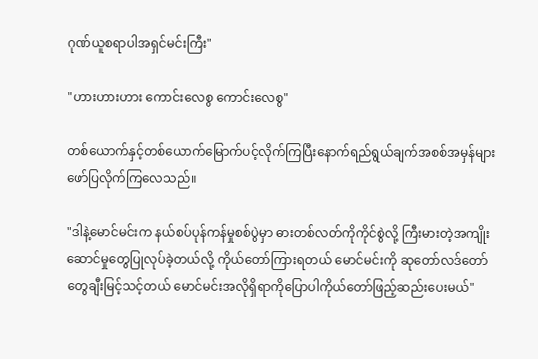ဂုဏ်ယူစရာပါအရှင်မင်းကြီး"

"ဟားဟားဟား ကောင်းလေစွ ကောင်းလေစွ"

တစ်ယောက်နှင့်တစ်ယောက်မြောက်ပင့်လိုက်ကြပြီးနောက်ရည်ရွယ်ချက်အစစ်အမှန်များဖော်ပြလိုက်ကြလေသည်။

"ဒါနဲ့မောင်မင်းက နယ်စပ်ပုန်ကန်မှုစစ်ပွဲမှာ ဓားတစ်လတ်ကိုကိုင်စွဲလို့ ကြီးမားတဲ့အကျိုးဆောင်မှုတွေပြုလုပ်ခဲ့တယ်လို့ ကိုယ်တော်ကြားရတယ် မောင်မင်းကို ဆုတော်လဒ်တော်တွေချီးမြင့်သင့်တယ် မောင်မင်းအလိုရှိရာကိုပြောပါကိုယ်တော်ဖြည့်ဆည်းပေးမယ်"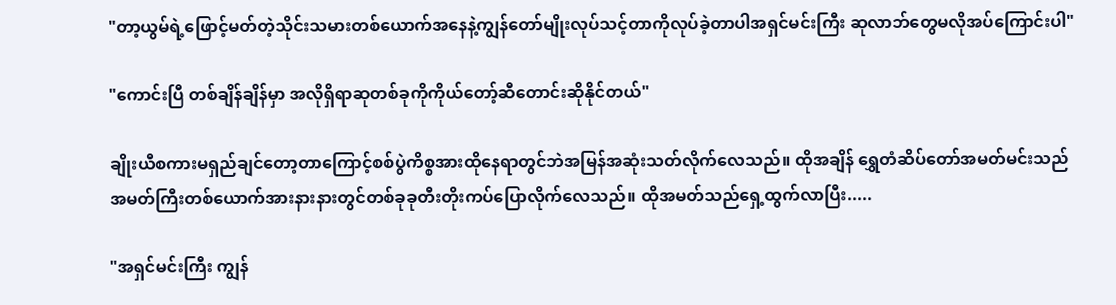"တာ့ယွမ်ရဲ့ဖြောင့်မတ်တဲ့သိုင်းသမားတစ်ယောက်အနေနဲ့ကျွန်တော်မျိုးလုပ်သင့်တာကိုလုပ်ခဲ့တာပါအရှင်မင်းကြီး ဆုလာဘ်တွေမလိုအပ်ကြောင်းပါ"

"ကောင်းပြီ တစ်ချိန်ချိန်မှာ အလိုရှိရာဆုတစ်ခုကိုကိုယ်တော့်ဆီတောင်းဆိုနိုင်တယ်"

ချိုးယီစကားမရှည်ချင်တော့တာကြောင့်စစ်ပွဲကိစ္စအားထိုနေရာတွင်ဘဲအမြန်အဆုံးသတ်လိုက်လေသည်။ ထိုအချိန် ရွှေတံဆိပ်တော်အမတ်မင်းသည် အမတ်ကြီးတစ်ယောက်အားနားနားတွင်တစ်ခုခုတီးတိုးကပ်ပြောလိုက်လေသည်။ ထိုအမတ်သည်ရှေ့ထွက်လာပြီး.....

"အရှင်မင်းကြီး ကျွန်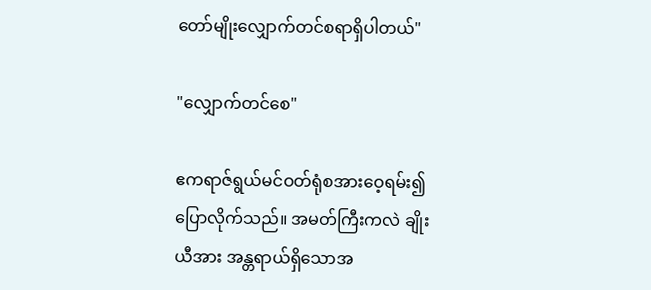တော်မျိုးလျှောက်တင်စရာရှိပါတယ်"

"လျှောက်တင်စေ"

ဧကရာဇ်ရွယ်မင်ဝတ်ရုံစအားဝေ့ရမ်း၍ပြောလိုက်သည်။ အမတ်ကြီးကလဲ ချိုးယီအား အန္တရာယ်ရှိသောအ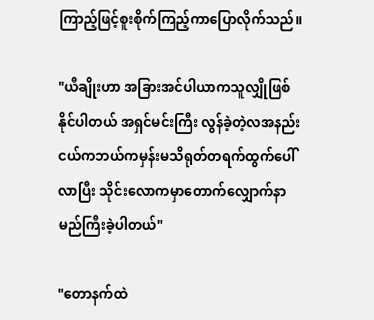ကြာည့်ဖြင့်စူးစိုက်ကြည့်ကာပြောလိုက်သည်။

"ယီချိုးဟာ အခြားအင်ပါယာကသူလျှိုဖြစ်နိုင်ပါတယ် အရှင်မင်းကြီး လွန်ခဲ့တဲ့လအနည်းငယ်ကဘယ်ကမှန်းမသိရုတ်တရက်ထွက်ပေါ်လာပြီး သိုင်းလောကမှာတောက်လျှောက်နာမည်ကြီးခဲ့ပါတယ်"

"တောနက်ထဲ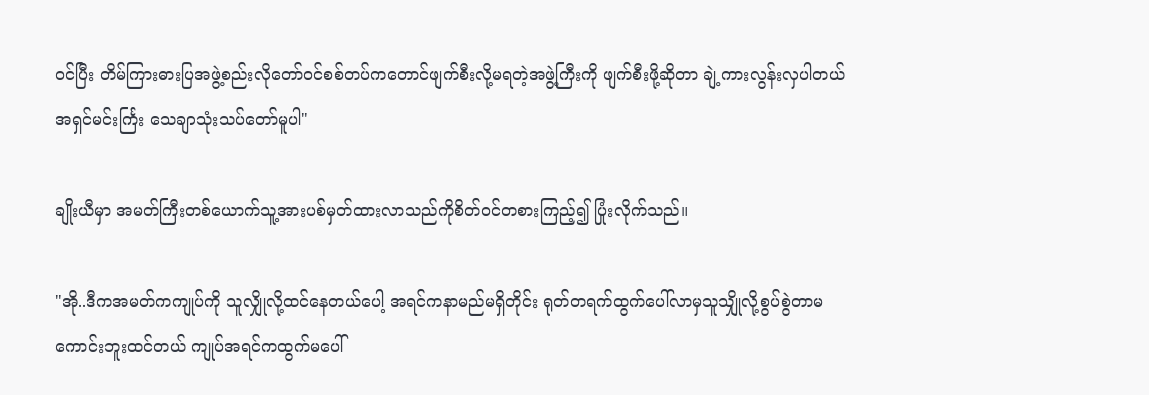ဝင်ပြီး တိမ်ကြားဓားပြအဖွဲ့စည်းလိုတော်ဝင်စစ်တပ်ကတောင်ဖျက်စီးလို့မရတဲ့အဖွဲ့ကြီးကို ဖျက်စီးဖို့ဆိုတာ ချဲ့ကားလွန်းလှပါတယ်အရှင်မင်းင်္ကြး သေချာသုံးသပ်တော်မူပါ"

ချိုးယီမှာ အမတ်ကြီးတစ်ယောက်သူ့အားပစ်မှတ်ထားလာသည်ကိုစိတ်ဝင်တစားကြည့်၍ ပြုံးလိုက်သည်။

"အို..ဒီကအမတ်ကကျုပ်ကို သူလျှိုလို့ထင်နေတယ်ပေါ့ အရင်ကနာမည်မရှိတိုင်း ရုတ်တရက်ထွက်ပေါ်လာမှသူသျှိုလို့စွပ်စွဲတာမကောင်းဘူးထင်တယ် ကျုပ်အရင်ကထွက်မပေါ်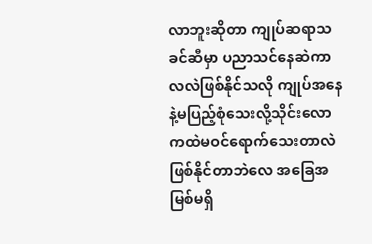လာဘူးဆိုတာ ကျုပ်ဆရာသခင်ဆီမှာ ပညာသင်နေဆဲကာလလဲဖြစ်နိုင်သလို ကျုပ်အနေနဲ့မပြည့်စုံသေးလို့သိုင်းလောကထဲမဝင်ရောက်သေးတာလဲဖြစ်နိုင်တာဘဲလေ အခြေအမြစ်မရှိ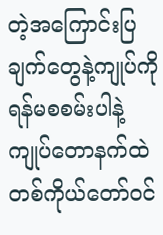တဲ့အကြောင်းပြချက်တွေနဲ့ကျုပ်ကိုရန်မစစမ်းပါနဲ့ ကျုပ်တောနက်ထဲတစ်ကိုယ်တော်ဝင်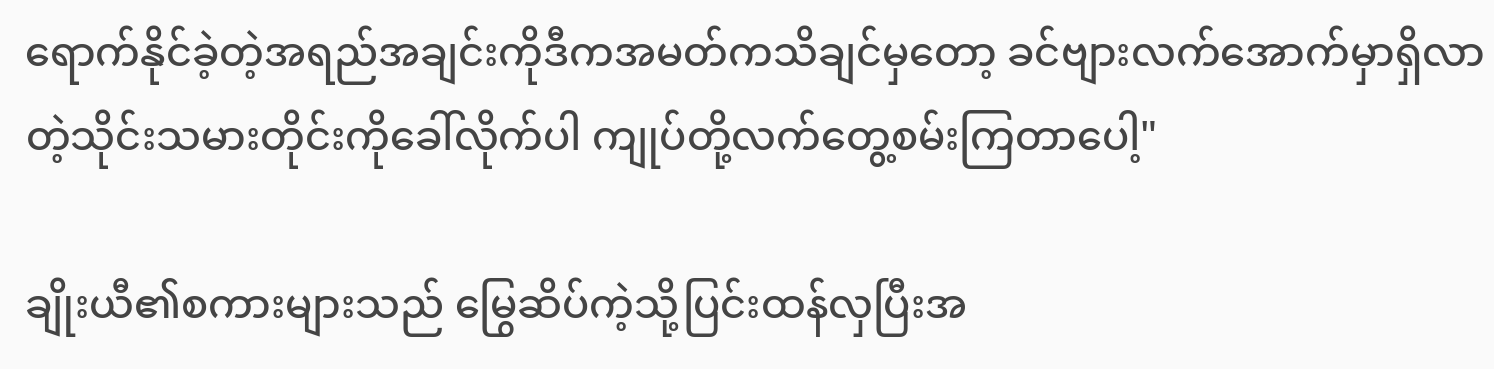ရောက်နိုင်ခဲ့တဲ့အရည်အချင်းကိုဒီကအမတ်ကသိချင်မှတော့ ခင်ဗျားလက်အောက်မှာရှိလာတဲ့သိုင်းသမားတိုင်းကိုခေါ်လိုက်ပါ ကျုပ်တို့လက်တွေ့စမ်းကြတာပေါ့"

ချိုးယီ၏စကားများသည် မြွေဆိပ်ကဲ့သို့ပြင်းထန်လှပြီးအ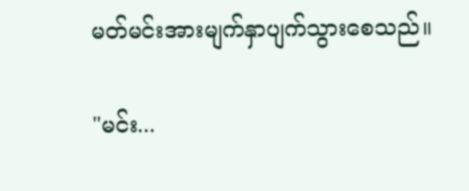မတ်မင်းအားမျက်နှာပျက်သွားစေသည်။

"မင်း...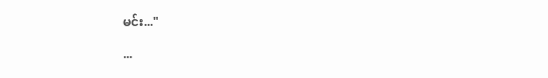မင်း..."

...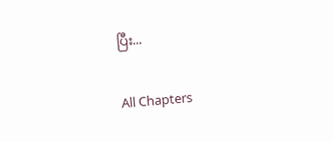ပြီး...

All Chapters